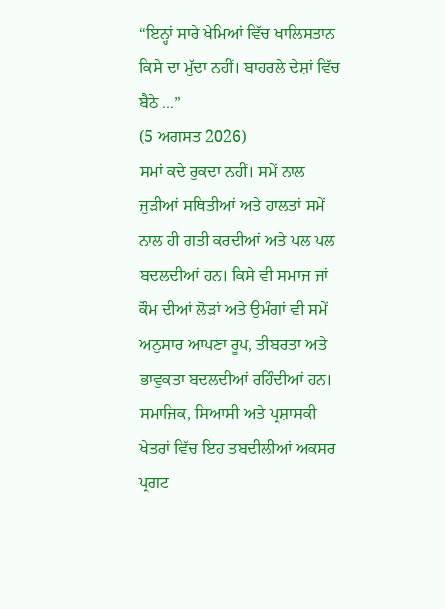“ਇਨ੍ਹਾਂ ਸਾਰੇ ਖੇਮਿਆਂ ਵਿੱਚ ਖਾਲਿਸਤਾਨ ਕਿਸੇ ਦਾ ਮੁੱਦਾ ਨਹੀਂ। ਬਾਹਰਲੇ ਦੇਸ਼ਾਂ ਵਿੱਚ ਬੈਠੇ ...”
(5 ਅਗਸਤ 2026)
ਸਮਾਂ ਕਦੇ ਰੁਕਦਾ ਨਹੀਂ। ਸਮੇਂ ਨਾਲ ਜੁੜੀਆਂ ਸਥਿਤੀਆਂ ਅਤੇ ਹਾਲਤਾਂ ਸਮੇਂ ਨਾਲ ਹੀ ਗਤੀ ਕਰਦੀਆਂ ਅਤੇ ਪਲ ਪਲ ਬਦਲਦੀਆਂ ਹਨ। ਕਿਸੇ ਵੀ ਸਮਾਜ ਜਾਂ ਕੌਮ ਦੀਆਂ ਲੋੜਾਂ ਅਤੇ ਉਮੰਗਾਂ ਵੀ ਸਮੇਂ ਅਨੁਸਾਰ ਆਪਣਾ ਰੂਪ, ਤੀਬਰਤਾ ਅਤੇ ਭਾਵੁਕਤਾ ਬਦਲਦੀਆਂ ਰਹਿੰਦੀਆਂ ਹਨ। ਸਮਾਜਿਕ, ਸਿਆਸੀ ਅਤੇ ਪ੍ਰਸ਼ਾਸਕੀ ਖੇਤਰਾਂ ਵਿੱਚ ਇਹ ਤਬਦੀਲੀਆਂ ਅਕਸਰ ਪ੍ਰਗਟ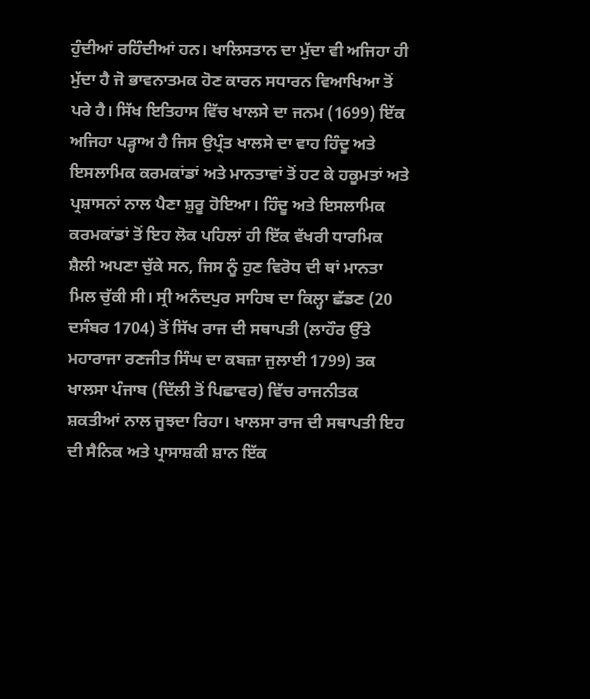ਹੁੰਦੀਆਂ ਰਹਿੰਦੀਆਂ ਹਨ। ਖਾਲਿਸਤਾਨ ਦਾ ਮੁੱਦਾ ਵੀ ਅਜਿਹਾ ਹੀ ਮੁੱਦਾ ਹੈ ਜੋ ਭਾਵਨਾਤਮਕ ਹੋਣ ਕਾਰਨ ਸਧਾਰਨ ਵਿਆਖਿਆ ਤੋਂ ਪਰੇ ਹੈ। ਸਿੱਖ ਇਤਿਹਾਸ ਵਿੱਚ ਖਾਲਸੇ ਦਾ ਜਨਮ (1699) ਇੱਕ ਅਜਿਹਾ ਪੜ੍ਹਾਅ ਹੈ ਜਿਸ ਉਪ੍ਰੰਤ ਖਾਲਸੇ ਦਾ ਵਾਹ ਹਿੰਦੂ ਅਤੇ ਇਸਲਾਮਿਕ ਕਰਮਕਾਂਡਾਂ ਅਤੇ ਮਾਨਤਾਵਾਂ ਤੋਂ ਹਟ ਕੇ ਹਕੂਮਤਾਂ ਅਤੇ ਪ੍ਰਸ਼ਾਸਨਾਂ ਨਾਲ ਪੈਣਾ ਸ਼ੁਰੂ ਹੋਇਆ। ਹਿੰਦੂ ਅਤੇ ਇਸਲਾਮਿਕ ਕਰਮਕਾਂਡਾਂ ਤੋਂ ਇਹ ਲੋਕ ਪਹਿਲਾਂ ਹੀ ਇੱਕ ਵੱਖਰੀ ਧਾਰਮਿਕ ਸ਼ੈਲੀ ਅਪਣਾ ਚੁੱਕੇ ਸਨ, ਜਿਸ ਨੂੰ ਹੁਣ ਵਿਰੋਧ ਦੀ ਥਾਂ ਮਾਨਤਾ ਮਿਲ ਚੁੱਕੀ ਸੀ। ਸ੍ਰੀ ਅਨੰਦਪੁਰ ਸਾਹਿਬ ਦਾ ਕਿਲ੍ਹਾ ਛੱਡਣ (20 ਦਸੰਬਰ 1704) ਤੋਂ ਸਿੱਖ ਰਾਜ ਦੀ ਸਥਾਪਤੀ (ਲਾਹੌਰ ਉੱਤੇ ਮਹਾਰਾਜਾ ਰਣਜੀਤ ਸਿੰਘ ਦਾ ਕਬਜ਼ਾ ਜੁਲਾਈ 1799) ਤਕ ਖਾਲਸਾ ਪੰਜਾਬ (ਦਿੱਲੀ ਤੋਂ ਪਿਛਾਵਰ) ਵਿੱਚ ਰਾਜਨੀਤਕ ਸ਼ਕਤੀਆਂ ਨਾਲ ਜੂਝਦਾ ਰਿਹਾ। ਖਾਲਸਾ ਰਾਜ ਦੀ ਸਥਾਪਤੀ ਇਹ ਦੀ ਸੈਨਿਕ ਅਤੇ ਪ੍ਰਾਸਾਸ਼ਕੀ ਸ਼ਾਨ ਇੱਕ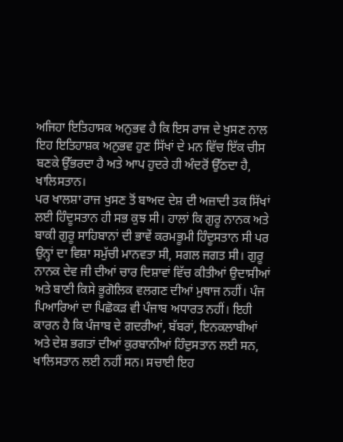ਅਜਿਹਾ ਇਤਿਹਾਸਕ ਅਨੁਭਵ ਹੈ ਕਿ ਇਸ ਰਾਜ ਦੇ ਖੁਸਣ ਨਾਲ ਇਹ ਇਤਿਹਾਸ਼ਕ ਅਨੁਭਵ ਹੁਣ ਸਿੱਖਾਂ ਦੇ ਮਨ ਵਿੱਚ ਇੱਕ ਚੀਸ ਬਣਕੇ ਉੱਭਰਦਾ ਹੈ ਅਤੇ ਆਪ ਹੁਦਰੇ ਹੀ ਅੰਦਰੋਂ ਉੱਠਦਾ ਹੈ, ਖਾਲਿਸਤਾਨ।
ਪਰ ਖਾਲਸ਼ਾ ਰਾਜ ਖੁਸਣ ਤੋਂ ਬਾਅਦ ਦੇਸ਼ ਦੀ ਅਜ਼ਾਦੀ ਤਕ ਸਿੱਖਾਂ ਲਈ ਹਿੰਦੂਸਤਾਨ ਹੀ ਸਭ ਕੁਝ ਸੀ। ਹਾਲਾਂ ਕਿ ਗੁਰੂ ਨਾਨਕ ਅਤੇ ਬਾਕੀ ਗੁਰੂ ਸਾਹਿਬਾਨਾਂ ਦੀ ਭਾਵੇਂ ਕਰਮਭੂਮੀ ਹਿੰਦੂਸਤਾਨ ਸੀ ਪਰ ਉਨ੍ਹਾਂ ਦਾ ਵਿਸ਼ਾ ਸਮੁੱਚੀ ਮਾਨਵਤਾ ਸੀ, ਸਗਲ ਜਗਤ ਸੀ। ਗੁਰੂ ਨਾਨਕ ਦੇਵ ਜੀ ਦੀਆਂ ਚਾਰ ਦਿਸ਼ਾਵਾਂ ਵਿੱਚ ਕੀਤੀਆਂ ਉਦਾਸੀਆਂ ਅਤੇ ਬਾਣੀ ਕਿਸੇ ਭੂਗੋਲਿਕ ਵਲਗਣ ਦੀਆਂ ਮੁਥਾਜ ਨਹੀਂ। ਪੰਜ ਪਿਆਰਿਆਂ ਦਾ ਪਿਛੋਕੜ ਵੀ ਪੰਜਾਬ ਅਧਾਰਤ ਨਹੀਂ। ਇਹੀ ਕਾਰਨ ਹੈ ਕਿ ਪੰਜਾਬ ਦੇ ਗਦਰੀਆਂ, ਬੱਬਰਾਂ, ਇਨਕਲਾਬੀਆਂ ਅਤੇ ਦੇਸ਼ ਭਗਤਾਂ ਦੀਆਂ ਕੁਰਬਾਨੀਆਂ ਹਿੰਦੁਸਤਾਨ ਲਈ ਸਨ, ਖਾਲਿਸਤਾਨ ਲਈ ਨਹੀਂ ਸਨ। ਸਚਾਈ ਇਹ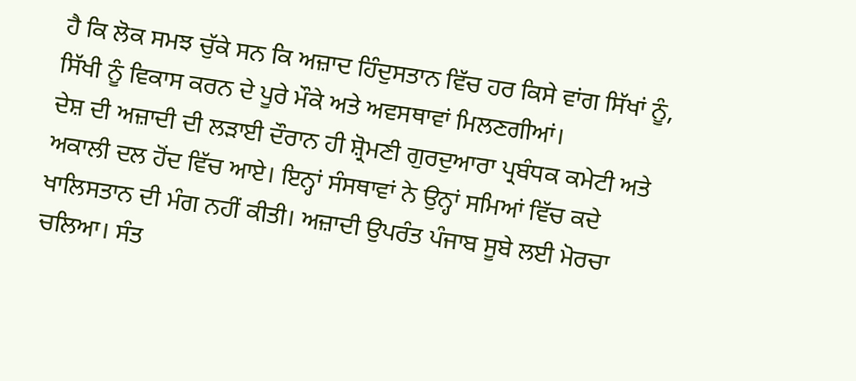ਹੈ ਕਿ ਲੋਕ ਸਮਝ ਚੁੱਕੇ ਸਨ ਕਿ ਅਜ਼ਾਦ ਹਿੰਦੁਸਤਾਨ ਵਿੱਚ ਹਰ ਕਿਸੇ ਵਾਂਗ ਸਿੱਖਾਂ ਨੂੰ, ਸਿੱਖੀ ਨੂੰ ਵਿਕਾਸ ਕਰਨ ਦੇ ਪੂਰੇ ਮੌਕੇ ਅਤੇ ਅਵਸਥਾਵਾਂ ਮਿਲਣਗੀਆਂ।
ਦੇਸ਼ ਦੀ ਅਜ਼ਾਦੀ ਦੀ ਲੜਾਈ ਦੌਰਾਨ ਹੀ ਸ਼੍ਰੋਮਣੀ ਗੁਰਦੁਆਰਾ ਪ੍ਰਬੰਧਕ ਕਮੇਟੀ ਅਤੇ ਅਕਾਲੀ ਦਲ ਹੋਂਦ ਵਿੱਚ ਆਏ। ਇਨ੍ਹਾਂ ਸੰਸਥਾਵਾਂ ਨੇ ਉਨ੍ਹਾਂ ਸਮਿਆਂ ਵਿੱਚ ਕਦੇ ਖਾਲਿਸਤਾਨ ਦੀ ਮੰਗ ਨਹੀਂ ਕੀਤੀ। ਅਜ਼ਾਦੀ ਉਪਰੰਤ ਪੰਜਾਬ ਸੂਬੇ ਲਈ ਮੋਰਚਾ ਚਲਿਆ। ਸੰਤ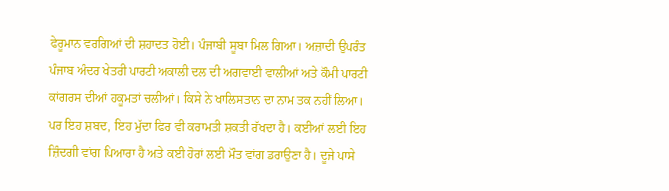ਫੇਰੂਮਾਨ ਵਰਗਿਆਂ ਦੀ ਸ਼ਹਾਦਤ ਹੋਈ। ਪੰਜਾਬੀ ਸੂਬਾ ਮਿਲ ਗਿਆ। ਅਜ਼ਾਦੀ ਉਪਰੰਤ ਪੰਜਾਬ ਅੰਦਰ ਖੇਤਰੀ ਪਾਰਟੀ ਅਕਾਲੀ ਦਲ ਦੀ ਅਗਵਾਈ ਵਾਲੀਆਂ ਅਤੇ ਕੌਮੀ ਪਾਰਟੀ ਕਾਂਗਰਸ ਦੀਆਂ ਹਕੂਮਤਾਂ ਚਲੀਆਂ। ਕਿਸੇ ਨੇ ਖਾਲਿਸਤਾਨ ਦਾ ਨਾਮ ਤਕ ਨਹੀਂ ਲਿਆ। ਪਰ ਇਹ ਸ਼ਬਦ, ਇਹ ਮੁੱਦਾ ਫਿਰ ਵੀ ਕਰਾਮਤੀ ਸ਼ਕਤੀ ਰੱਖਦਾ ਹੈ। ਕਈਆਂ ਲਈ ਇਹ ਜ਼ਿੰਦਗੀ ਵਾਂਗ ਪਿਆਰਾ ਹੈ ਅਤੇ ਕਈ ਹੋਰਾਂ ਲਈ ਮੌਤ ਵਾਂਗ ਡਰਾਉਣਾ ਹੈ। ਦੂਜੇ ਪਾਸੇ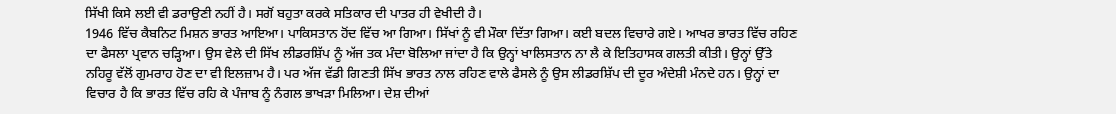ਸਿੱਖੀ ਕਿਸੇ ਲਈ ਵੀ ਡਰਾਉਣੀ ਨਹੀਂ ਹੈ। ਸਗੋਂ ਬਹੁਤਾ ਕਰਕੇ ਸਤਿਕਾਰ ਦੀ ਪਾਤਰ ਹੀ ਵੇਖੀਦੀ ਹੈ।
1946 ਵਿੱਚ ਕੈਬਨਿਟ ਮਿਸ਼ਨ ਭਾਰਤ ਆਇਆ। ਪਾਕਿਸਤਾਨ ਹੋਂਦ ਵਿੱਚ ਆ ਗਿਆ। ਸਿੱਖਾਂ ਨੂੰ ਵੀ ਮੌਕਾ ਦਿੱਤਾ ਗਿਆ। ਕਈ ਬਦਲ ਵਿਚਾਰੇ ਗਏ। ਆਖਰ ਭਾਰਤ ਵਿੱਚ ਰਹਿਣ ਦਾ ਫੈਸਲਾ ਪ੍ਰਵਾਨ ਚੜ੍ਹਿਆ। ਉਸ ਵੇਲੇ ਦੀ ਸਿੱਖ ਲੀਡਰਸ਼ਿੱਪ ਨੂੰ ਅੱਜ ਤਕ ਮੰਦਾ ਬੋਲਿਆ ਜਾਂਦਾ ਹੈ ਕਿ ਉਨ੍ਹਾਂ ਖਾਲਿਸਤਾਨ ਨਾ ਲੈ ਕੇ ਇਤਿਹਾਸਕ ਗਲਤੀ ਕੀਤੀ। ਉਨ੍ਹਾਂ ਉੱਤੇ ਨਹਿਰੂ ਵੱਲੋਂ ਗੁਮਰਾਹ ਹੋਣ ਦਾ ਵੀ ਇਲਜ਼ਾਮ ਹੈ। ਪਰ ਅੱਜ ਵੱਡੀ ਗਿਣਤੀ ਸਿੱਖ ਭਾਰਤ ਨਾਲ ਰਹਿਣ ਵਾਲੇ ਫੈਸਲੇ ਨੂੰ ਉਸ ਲੀਡਰਸ਼ਿੱਪ ਦੀ ਦੂਰ ਅੰਦੇਸ਼ੀ ਮੰਨਦੇ ਹਨ। ਉਨ੍ਹਾਂ ਦਾ ਵਿਚਾਰ ਹੈ ਕਿ ਭਾਰਤ ਵਿੱਚ ਰਹਿ ਕੇ ਪੰਜਾਬ ਨੂੰ ਨੰਗਲ ਭਾਖੜਾ ਮਿਲਿਆ। ਦੇਸ਼ ਦੀਆਂ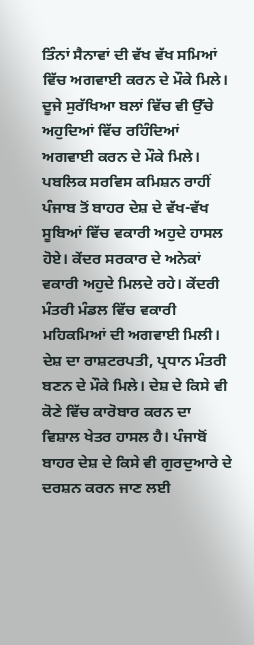ਤਿੰਨਾਂ ਸੈਨਾਵਾਂ ਦੀ ਵੱਖ ਵੱਖ ਸਮਿਆਂ ਵਿੱਚ ਅਗਵਾਈ ਕਰਨ ਦੇ ਮੌਕੇ ਮਿਲੇ। ਦੂਜੇ ਸੁਰੱਖਿਆ ਬਲਾਂ ਵਿੱਚ ਵੀ ਉੱਚੇ ਅਹੁਦਿਆਂ ਵਿੱਚ ਰਹਿੰਦਿਆਂ ਅਗਵਾਈ ਕਰਨ ਦੇ ਮੌਕੇ ਮਿਲੇ। ਪਬਲਿਕ ਸਰਵਿਸ ਕਮਿਸ਼ਨ ਰਾਹੀਂ ਪੰਜਾਬ ਤੋਂ ਬਾਹਰ ਦੇਸ਼ ਦੇ ਵੱਖ-ਵੱਖ ਸੂਬਿਆਂ ਵਿੱਚ ਵਕਾਰੀ ਅਹੁਦੇ ਹਾਸਲ ਹੋਏ। ਕੇਂਦਰ ਸਰਕਾਰ ਦੇ ਅਨੇਕਾਂ ਵਕਾਰੀ ਅਹੁਦੇ ਮਿਲਦੇ ਰਹੇ। ਕੇਂਦਰੀ ਮੰਤਰੀ ਮੰਡਲ ਵਿੱਚ ਵਕਾਰੀ ਮਹਿਕਮਿਆਂ ਦੀ ਅਗਵਾਈ ਮਿਲੀ। ਦੇਸ਼ ਦਾ ਰਾਸ਼ਟਰਪਤੀ, ਪ੍ਰਧਾਨ ਮੰਤਰੀ ਬਣਨ ਦੇ ਮੌਕੇ ਮਿਲੇ। ਦੇਸ਼ ਦੇ ਕਿਸੇ ਵੀ ਕੋਣੇ ਵਿੱਚ ਕਾਰੋਬਾਰ ਕਰਨ ਦਾ ਵਿਸ਼ਾਲ ਖੇਤਰ ਹਾਸਲ ਹੈ। ਪੰਜਾਬੋਂ ਬਾਹਰ ਦੇਸ਼ ਦੇ ਕਿਸੇ ਵੀ ਗੁਰਦੁਆਰੇ ਦੇ ਦਰਸ਼ਨ ਕਰਨ ਜਾਣ ਲਈ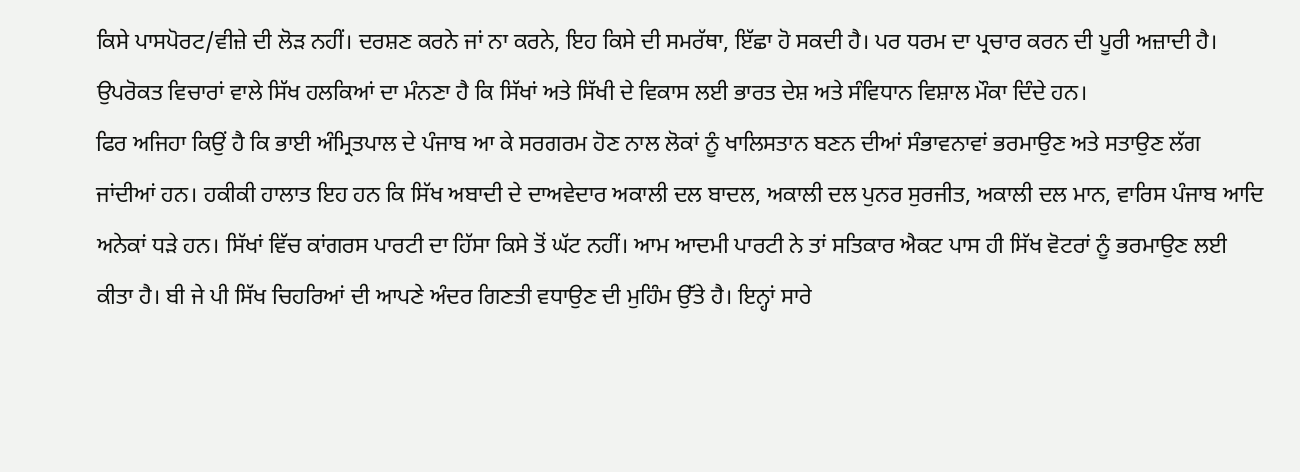ਕਿਸੇ ਪਾਸਪੋਰਟ/ਵੀਜ਼ੇ ਦੀ ਲੋੜ ਨਹੀਂ। ਦਰਸ਼ਣ ਕਰਨੇ ਜਾਂ ਨਾ ਕਰਨੇ, ਇਹ ਕਿਸੇ ਦੀ ਸਮਰੱਥਾ, ਇੱਛਾ ਹੋ ਸਕਦੀ ਹੈ। ਪਰ ਧਰਮ ਦਾ ਪ੍ਰਚਾਰ ਕਰਨ ਦੀ ਪੂਰੀ ਅਜ਼ਾਦੀ ਹੈ। ਉਪਰੋਕਤ ਵਿਚਾਰਾਂ ਵਾਲੇ ਸਿੱਖ ਹਲਕਿਆਂ ਦਾ ਮੰਨਣਾ ਹੈ ਕਿ ਸਿੱਖਾਂ ਅਤੇ ਸਿੱਖੀ ਦੇ ਵਿਕਾਸ ਲਈ ਭਾਰਤ ਦੇਸ਼ ਅਤੇ ਸੰਵਿਧਾਨ ਵਿਸ਼ਾਲ ਮੌਕਾ ਦਿੰਦੇ ਹਨ।
ਫਿਰ ਅਜਿਹਾ ਕਿਉਂ ਹੈ ਕਿ ਭਾਈ ਅੰਮ੍ਰਿਤਪਾਲ ਦੇ ਪੰਜਾਬ ਆ ਕੇ ਸਰਗਰਮ ਹੋਣ ਨਾਲ ਲੋਕਾਂ ਨੂੰ ਖਾਲਿਸਤਾਨ ਬਣਨ ਦੀਆਂ ਸੰਭਾਵਨਾਵਾਂ ਭਰਮਾਉਣ ਅਤੇ ਸਤਾਉਣ ਲੱਗ ਜਾਂਦੀਆਂ ਹਨ। ਹਕੀਕੀ ਹਾਲਾਤ ਇਹ ਹਨ ਕਿ ਸਿੱਖ ਅਬਾਦੀ ਦੇ ਦਾਅਵੇਦਾਰ ਅਕਾਲੀ ਦਲ ਬਾਦਲ, ਅਕਾਲੀ ਦਲ ਪੁਨਰ ਸੁਰਜੀਤ, ਅਕਾਲੀ ਦਲ ਮਾਨ, ਵਾਰਿਸ ਪੰਜਾਬ ਆਦਿ ਅਨੇਕਾਂ ਧੜੇ ਹਨ। ਸਿੱਖਾਂ ਵਿੱਚ ਕਾਂਗਰਸ ਪਾਰਟੀ ਦਾ ਹਿੱਸਾ ਕਿਸੇ ਤੋਂ ਘੱਟ ਨਹੀਂ। ਆਮ ਆਦਮੀ ਪਾਰਟੀ ਨੇ ਤਾਂ ਸਤਿਕਾਰ ਐਕਟ ਪਾਸ ਹੀ ਸਿੱਖ ਵੋਟਰਾਂ ਨੂੰ ਭਰਮਾਉਣ ਲਈ ਕੀਤਾ ਹੈ। ਬੀ ਜੇ ਪੀ ਸਿੱਖ ਚਿਹਰਿਆਂ ਦੀ ਆਪਣੇ ਅੰਦਰ ਗਿਣਤੀ ਵਧਾਉਣ ਦੀ ਮੁਹਿੰਮ ਉੱਤੇ ਹੈ। ਇਨ੍ਹਾਂ ਸਾਰੇ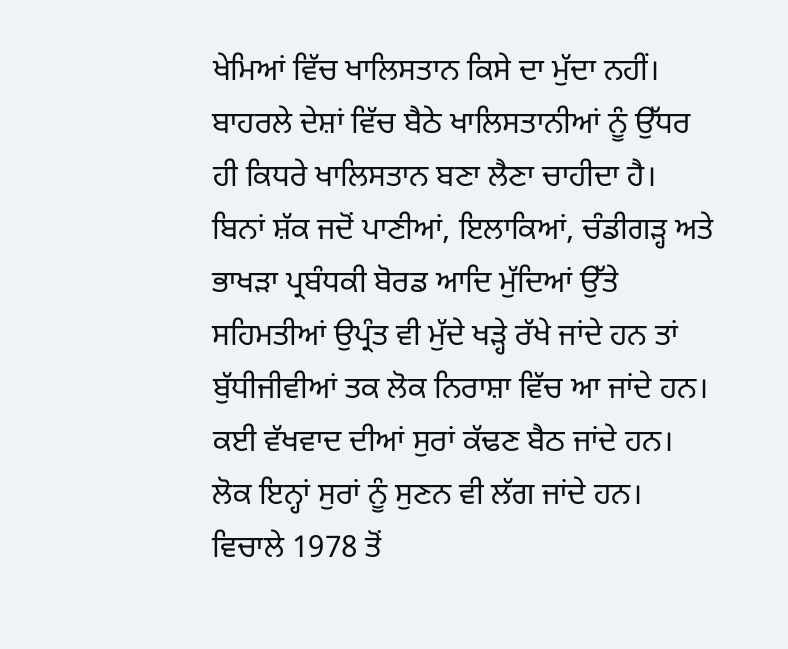ਖੇਮਿਆਂ ਵਿੱਚ ਖਾਲਿਸਤਾਨ ਕਿਸੇ ਦਾ ਮੁੱਦਾ ਨਹੀਂ। ਬਾਹਰਲੇ ਦੇਸ਼ਾਂ ਵਿੱਚ ਬੈਠੇ ਖਾਲਿਸਤਾਨੀਆਂ ਨੂੰ ਉੱਧਰ ਹੀ ਕਿਧਰੇ ਖਾਲਿਸਤਾਨ ਬਣਾ ਲੈਣਾ ਚਾਹੀਦਾ ਹੈ।
ਬਿਨਾਂ ਸ਼ੱਕ ਜਦੋਂ ਪਾਣੀਆਂ, ਇਲਾਕਿਆਂ, ਚੰਡੀਗੜ੍ਹ ਅਤੇ ਭਾਖੜਾ ਪ੍ਰਬੰਧਕੀ ਬੋਰਡ ਆਦਿ ਮੁੱਦਿਆਂ ਉੱਤੇ ਸਹਿਮਤੀਆਂ ਉਪ੍ਰੰਤ ਵੀ ਮੁੱਦੇ ਖੜ੍ਹੇ ਰੱਖੇ ਜਾਂਦੇ ਹਨ ਤਾਂ ਬੁੱਧੀਜੀਵੀਆਂ ਤਕ ਲੋਕ ਨਿਰਾਸ਼ਾ ਵਿੱਚ ਆ ਜਾਂਦੇ ਹਨ। ਕਈ ਵੱਖਵਾਦ ਦੀਆਂ ਸੁਰਾਂ ਕੱਢਣ ਬੈਠ ਜਾਂਦੇ ਹਨ। ਲੋਕ ਇਨ੍ਹਾਂ ਸੁਰਾਂ ਨੂੰ ਸੁਣਨ ਵੀ ਲੱਗ ਜਾਂਦੇ ਹਨ।
ਵਿਚਾਲੇ 1978 ਤੋਂ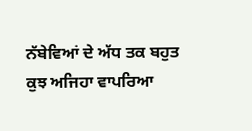ਨੱਬੇਵਿਆਂ ਦੇ ਅੱਧ ਤਕ ਬਹੁਤ ਕੁਝ ਅਜਿਹਾ ਵਾਪਰਿਆ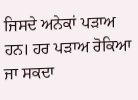ਜਿਸਦੇ ਅਨੇਕਾਂ ਪੜਾਅ ਹਨ। ਹਰ ਪੜਾਅ ਰੋਕਿਆ ਜਾ ਸਕਦਾ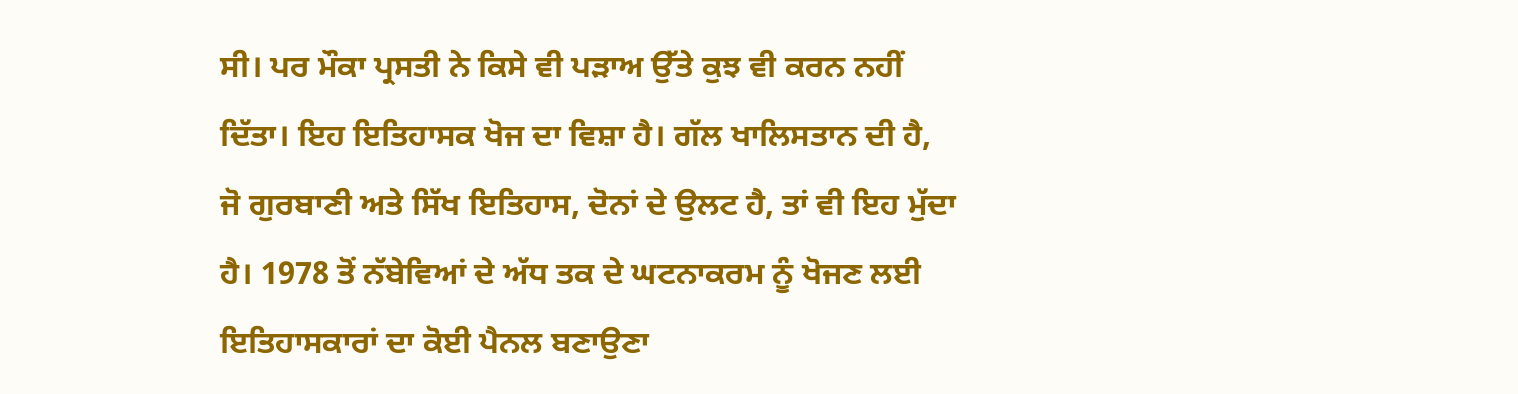ਸੀ। ਪਰ ਮੌਕਾ ਪ੍ਰਸਤੀ ਨੇ ਕਿਸੇ ਵੀ ਪੜਾਅ ਉੱਤੇ ਕੁਝ ਵੀ ਕਰਨ ਨਹੀਂ ਦਿੱਤਾ। ਇਹ ਇਤਿਹਾਸਕ ਖੋਜ ਦਾ ਵਿਸ਼ਾ ਹੈ। ਗੱਲ ਖਾਲਿਸਤਾਨ ਦੀ ਹੈ, ਜੋ ਗੁਰਬਾਣੀ ਅਤੇ ਸਿੱਖ ਇਤਿਹਾਸ, ਦੋਨਾਂ ਦੇ ਉਲਟ ਹੈ, ਤਾਂ ਵੀ ਇਹ ਮੁੱਦਾ ਹੈ। 1978 ਤੋਂ ਨੱਬੇਵਿਆਂ ਦੇ ਅੱਧ ਤਕ ਦੇ ਘਟਨਾਕਰਮ ਨੂੰ ਖੋਜਣ ਲਈ ਇਤਿਹਾਸਕਾਰਾਂ ਦਾ ਕੋਈ ਪੈਨਲ ਬਣਾਉਣਾ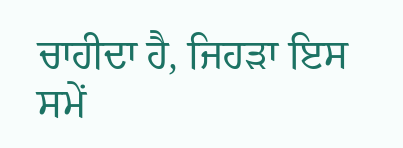ਚਾਹੀਦਾ ਹੈ, ਜਿਹੜਾ ਇਸ ਸਮੇਂ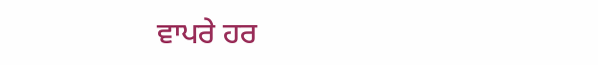ਵਾਪਰੇ ਹਰ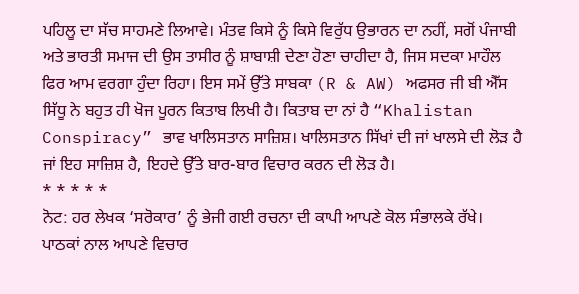ਪਹਿਲੂ ਦਾ ਸੱਚ ਸਾਹਮਣੇ ਲਿਆਵੇ। ਮੰਤਵ ਕਿਸੇ ਨੂੰ ਕਿਸੇ ਵਿਰੁੱਧ ਉਭਾਰਨ ਦਾ ਨਹੀਂ, ਸਗੋਂ ਪੰਜਾਬੀ ਅਤੇ ਭਾਰਤੀ ਸਮਾਜ ਦੀ ਉਸ ਤਾਸੀਰ ਨੂੰ ਸ਼ਾਬਾਸ਼ੀ ਦੇਣਾ ਹੋਣਾ ਚਾਹੀਦਾ ਹੈ, ਜਿਸ ਸਦਕਾ ਮਾਹੌਲ ਫਿਰ ਆਮ ਵਰਗਾ ਹੁੰਦਾ ਰਿਹਾ। ਇਸ ਸਮੇਂ ਉੱਤੇ ਸਾਬਕਾ (R & AW) ਅਫਸਰ ਜੀ ਬੀ ਐੱਸ ਸਿੱਧੂ ਨੇ ਬਹੁਤ ਹੀ ਖੋਜ ਪੂਰਨ ਕਿਤਾਬ ਲਿਖੀ ਹੈ। ਕਿਤਾਬ ਦਾ ਨਾਂ ਹੈ “Khalistan Conspiracy” ਭਾਵ ਖਾਲਿਸਤਾਨ ਸਾਜ਼ਿਸ਼। ਖਾਲਿਸਤਾਨ ਸਿੱਖਾਂ ਦੀ ਜਾਂ ਖਾਲਸੇ ਦੀ ਲੋੜ ਹੈ ਜਾਂ ਇਹ ਸਾਜ਼ਿਸ਼ ਹੈ, ਇਹਦੇ ਉੱਤੇ ਬਾਰ-ਬਾਰ ਵਿਚਾਰ ਕਰਨ ਦੀ ਲੋੜ ਹੈ।
* * * * *
ਨੋਟ: ਹਰ ਲੇਖਕ ‘ਸਰੋਕਾਰ’ ਨੂੰ ਭੇਜੀ ਗਈ ਰਚਨਾ ਦੀ ਕਾਪੀ ਆਪਣੇ ਕੋਲ ਸੰਭਾਲਕੇ ਰੱਖੇ।
ਪਾਠਕਾਂ ਨਾਲ ਆਪਣੇ ਵਿਚਾਰ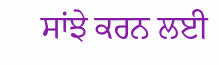ਸਾਂਝੇ ਕਰਨ ਲਈ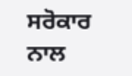ਸਰੋਕਾਰ ਨਾਲ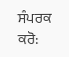ਸੰਪਰਕ ਕਰੋ: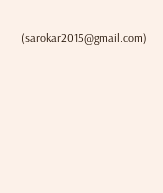(sarokar2015@gmail.com)